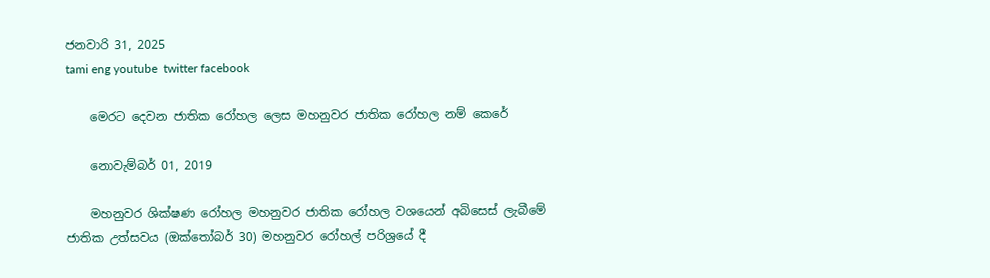ජනවාරි 31, 2025
tami eng youtube  twitter facebook

    මෙරට දෙවන ජාතික රෝහල ලෙස මහනුවර ජාතික රෝහල නම් කෙරේ

    නොවැම්බර් 01, 2019

    මහනුවර ශික්ෂණ රෝහල මහනුවර ජාතික රෝහල වශයෙන් අබිසෙස් ලැබීමේ ජාතික උත්සවය (ඔක්තෝබර් 30) මහනුවර රෝහල් පරිශ්‍රයේ දී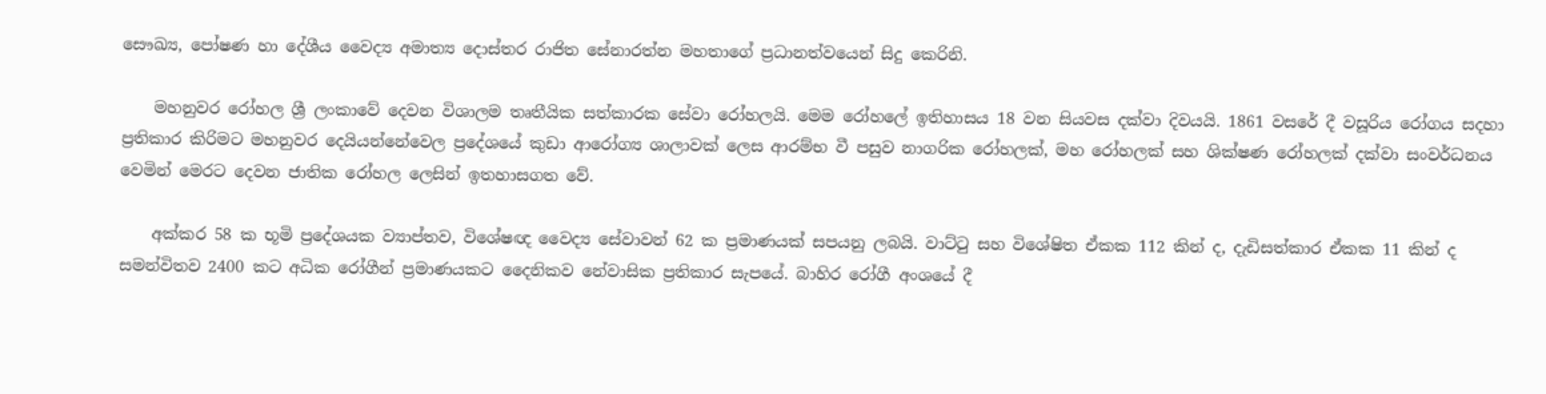සෞඛ්‍ය, පෝෂණ හා දේශීය වෛද්‍ය අමාත්‍ය දොස්තර රාජිත සේනාරත්න මහතාගේ ප්‍රධානත්වයෙන් සිදු කෙරිනි.

    මහනුවර රෝහල ශ්‍රී ලංකාවේ දෙවන විශාලම තෘතීයික සත්කාරක සේවා රෝහලයි. මෙම රෝහලේ ඉතිහාසය 18 වන සියවස දක්වා දිවයයි. 1861 වසරේ දී වසූරිය රෝගය සදහා ප්‍රතිකාර කිරිමට මහනුවර දෙයියන්නේවෙල ප්‍රදේශයේ කුඩා ආරෝග්‍ය ශාලාවක් ලෙස ආරම්භ වී පසුව නාගරික රෝහලක්, මහ රෝහලක් සහ ශික්ෂණ රෝහලක් දක්වා සංවර්ධනය වෙමින් මෙරට දෙවන ජාතික රෝහල ලෙසින් ඉතහාසගත වේ.

    අක්කර 58 ක භූමි ප්‍රදේශයක ව්‍යාප්තව, විශේෂඥ වෛද්‍ය සේවාවන් 62 ක ප්‍රමාණයක් සපයනු ලබයි. වාට්ටු සහ විශේෂිත ඒකක 112 කින් ද, දැඩිසත්කාර ඒකක 11 කින් ද සමන්විතව 2400 කට අධික රෝගීන් ප්‍රමාණයකට දෛනිකව නේවාසික ප්‍රතිකාර සැපයේ. බාහිර රෝගී අංශයේ දී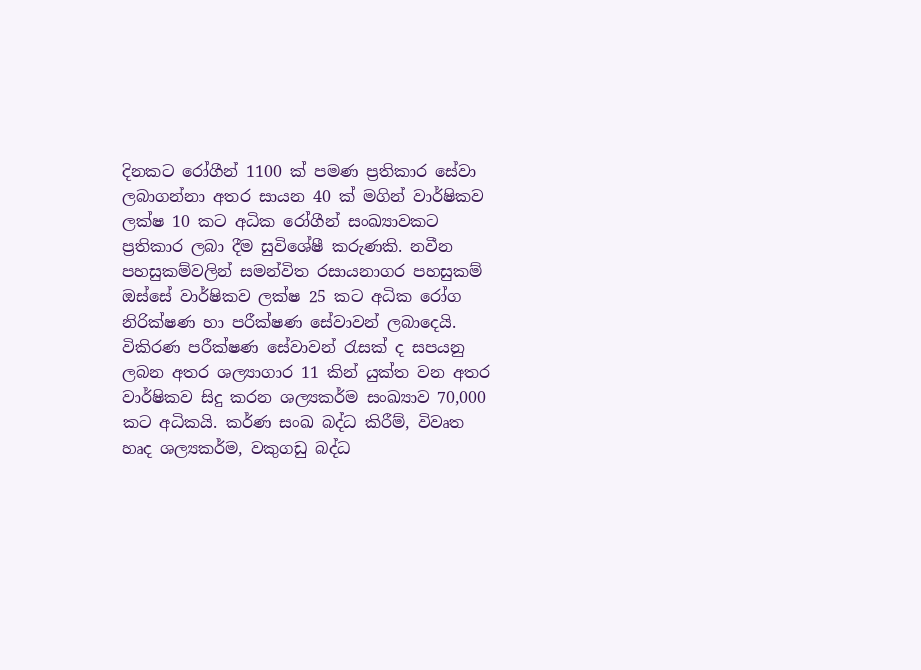දිනකට රෝගීන් 1100 ක් පමණ ප්‍රතිකාර සේවා ලබාගන්නා අතර සායන 40 ක් මගින් වාර්ෂිකව ලක්ෂ 10 කට අධික රෝගීන් සංඛ්‍යාවකට ප්‍රතිකාර ලබා දීම සුවිශේෂී කරුණකි. නවීන පහසුකම්වලින් සමන්විත රසායනාගර පහසුකම් ඔස්සේ වාර්ෂිකව ලක්ෂ 25 කට අධික රෝග නිරික්ෂණ හා පරීක්ෂණ සේවාවන් ලබාදෙයි. විකිරණ පරීක්ෂණ සේවාවන් රැසක් ද සපයනු ලබන අතර ශල්‍යාගාර 11 කින් යුක්ත වන අතර වාර්ෂිකව සිදු කරන ශල්‍යකර්ම සංඛ්‍යාව 70,000 කට අධිකයි. කර්ණ සංඛ බද්ධ කිරීම්, විවෘත හෘද ශල්‍යකර්ම, වකුගඩු බද්ධ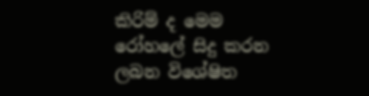කිරිම් ද මෙම රෝහලේ සිදු කරන ලබන විශේෂිත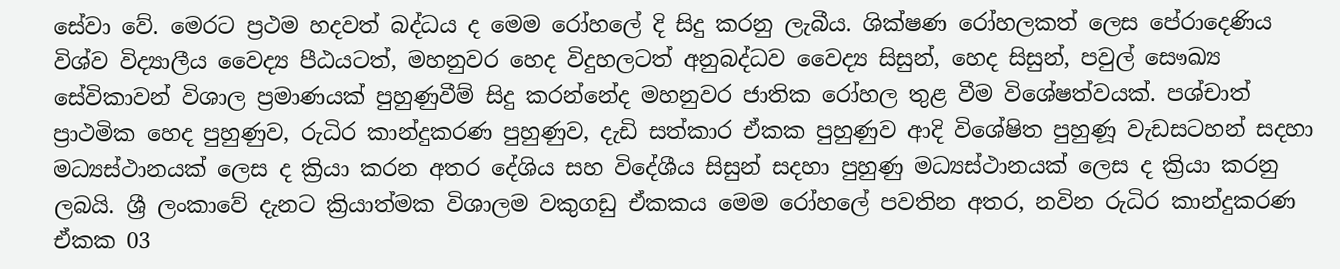සේවා වේ. මෙරට ප්‍රථම හදවත් බද්ධය ද මෙම රෝහලේ දි සිදු කරනු ලැබීය. ශික්ෂණ රෝහලකත් ලෙස පේරාදෙණිය විශ්ව විද්‍යාලීය වෛද්‍ය පීඨයටත්, මහනුවර හෙද විදුහලටත් අනුබද්ධව වෛද්‍ය සිසුන්, හෙද සිසුන්, පවුල් සෞඛ්‍ය සේවිකාවන් විශාල ප්‍රමාණයක් පුහුණුවීම් සිදු කරන්නේද මහනුවර ජාතික රෝහල තුළ වීම විශේෂත්වයක්. පශ්චාත් ප්‍රාථමික හෙද පුහුණුව, රුධිර කාන්දුකරණ පුහුණුව, දැඩි සත්කාර ඒකක පුහුණුව ආදි විශේෂිත පුහුණූ වැඩසටහන් සදහා මධ්‍යස්ථානයක් ලෙස ද ක්‍රියා කරන අතර දේශිය සහ විදේශීය සිසුන් සදහා පුහුණු මධ්‍යස්ථානයක් ලෙස ද ක්‍රියා කරනු ලබයි. ශ්‍රී ලංකාවේ දැනට ක්‍රියාත්මක විශාලම වකුගඩු ඒකකය මෙම රෝහලේ පවතින අතර, නවින රුධිර කාන්දුකරණ ඒකක 03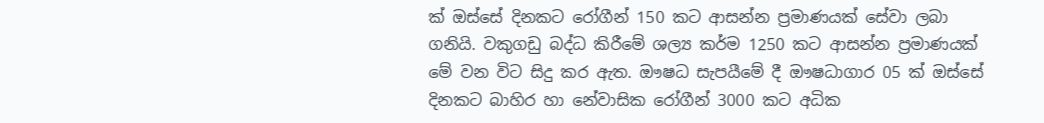ක් ඔස්සේ දිනකට රෝගීන් 150 කට ආසන්න ප්‍රමාණයක් සේවා ලබා ගනියි. වකුගඩු බද්ධ කිරීමේ ශල්‍ය කර්ම 1250 කට ආසන්න ප්‍රමාණයක් මේ වන විට සිදු කර ඇත. ඖෂධ සැපයීමේ දී ඖෂධාගාර 05 ක් ඔස්සේ දිනකට බාහිර හා නේවාසික රෝගීන් 3000 කට අධික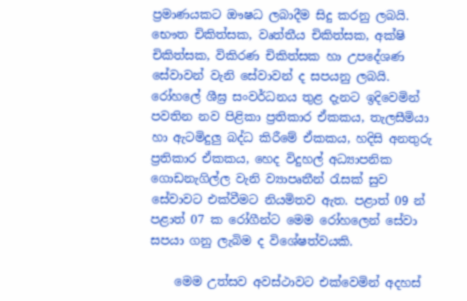ප්‍රමාණයකට ඖෂධ ලබාදීම සිදු කරනු ලබයි. භෞත චිකිත්සක, වෘත්තීය චිකිත්සක, අක්ෂි චිකිත්සක, විකිරණ චිකිත්සක හා උපදේශණ සේවාවන් වැනි සේවාවන් ද සපයනු ලබයි. රෝහලේ ශීඝ්‍ර සංවර්ධනය තුළ දැනට ඉදිවෙමින් පවතින නව පිළිකා ප්‍රතිකාර ඒකකය, තැලසීමියා හා ඇටමිදුලු බද්ධ කිරීමේ ඒකකය, හදිසි අනතුරු ප්‍රතිකාර ඒකකය, හෙද විදුහල් අධ්‍යාපනික ගොඩනැගිල්ල වැනි ව්‍යාපෘතීන් රැසක් සුව සේවාවට එක්වීමට නියමිතව ඇත. පළාත් 09 න් පළාත් 07 ක රෝගීන්ට මෙම රෝහලෙන් සේවා සපයා ගනු ලැබිම ද විශේෂත්වයකි.

    මෙම උත්සව අවස්ථාවට එක්වෙමින් අදහස්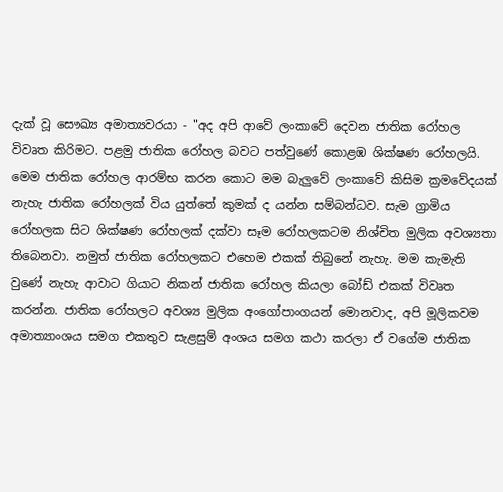දැක් වූ සෞඛ්‍ය අමාත්‍යවරයා - "අද අපි ආවේ ලංකාවේ දෙවන ජාතික රෝහල විවෘත කිරිමට. පළමු ජාතික රෝහල බවට පත්වුණේ කොළඹ ශික්ෂණ රෝහලයි. මෙම ජාතික රෝහල ආරම්භ කරන කොට මම බැලුවේ ලංකාවේ කිසිම ක්‍රමවේදයක් නැහැ ජාතික රෝහලක් විය යුත්තේ කුමක් ද යන්න සම්බන්ධව. සැම ග්‍රාමිය රෝහලක සිට ශික්ෂණ රෝහලක් දක්වා සෑම රෝහලකටම නිශ්චිත මුලික අවශ්‍යතා තිබෙනවා. නමුත් ජාතික රෝහලකට එහෙම එකක් තිබුනේ නැහැ. මම කැමැති වුණේ නැහැ ආවාට ගියාට නිකන් ජාතික රෝහල කියලා බෝඩ් එකක් විවෘත කරන්න. ජාතික රෝහලට අවශ්‍ය මුලික අංගෝපාංගයන් මොනවාද, අපි මූලිකවම අමාත්‍යාංශය සමග එකතුව සැළසුම් අංශය සමග කථා කරලා ඒ වගේම ජාතික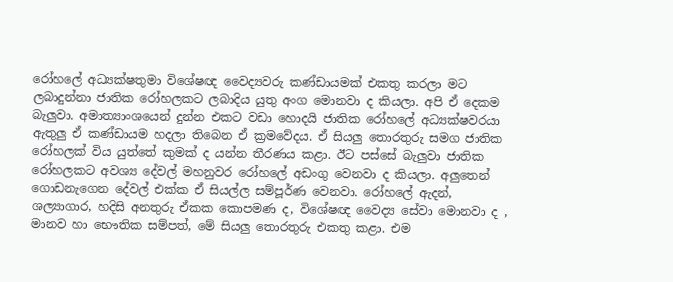රෝහලේ අධ්‍යක්ෂතුමා විශේෂඥ වෛද්‍යවරු කණ්ඩායමක් එකතු කරලා මට ලබාදුන්නා ජාතික රෝහලකට ලබාදිය යුතු අංග මොනවා ද කියලා. අපි ඒ දෙකම බැලුවා. අමාත්‍යාංශයෙන් දුන්න එකට වඩා හොදයි ජාතික රෝහලේ අධ්‍යක්ෂවරයා ඇතුලු ඒ කණ්ඩායම හදලා තිබෙන ඒ ක්‍රමවේදය. ඒ සියලු තොරතුරු සමග ජාතික රෝහලක් විය යුත්තේ කුමක් ද යන්න තීරණය කළා. ඊට පස්සේ බැලුවා ජාතික රෝහලකට අවශ්‍ය දේවල් මහනුවර රෝහලේ අඩංගු වෙනවා ද කියලා. අලුතෙන් ගොඩනැගෙන දේවල් එක්ක ඒ සියල්ල සම්පූර්ණ වෙනවා. රෝහලේ ඇදන්, ශල්‍යාගාර, හදිසි අනතුරු ඒකක කොපමණ ද, විශේෂඥ වෛද්‍ය සේවා මොනවා ද , මානව හා භෞතික සම්පත්, මේ සියලු තොරතුරු එකතු කළා. එම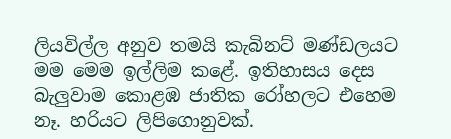ලියවිල්ල අනුව තමයි කැබිනට් මණ්ඩලයට මම මෙම ඉල්ලිම කළේ. ඉතිහාසය දෙස බැලුවාම කොළඹ ජාතික රෝහලට එහෙම නෑ. හරියට ලිපිගොනුවක්.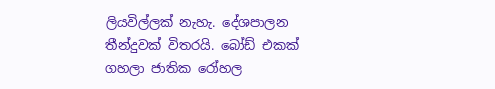ලියවිල්ලක් නැහැ. දේශපාලන තීන්දුවක් විතරයි. බෝඩ් එකක් ගහලා ජාතික රෝහල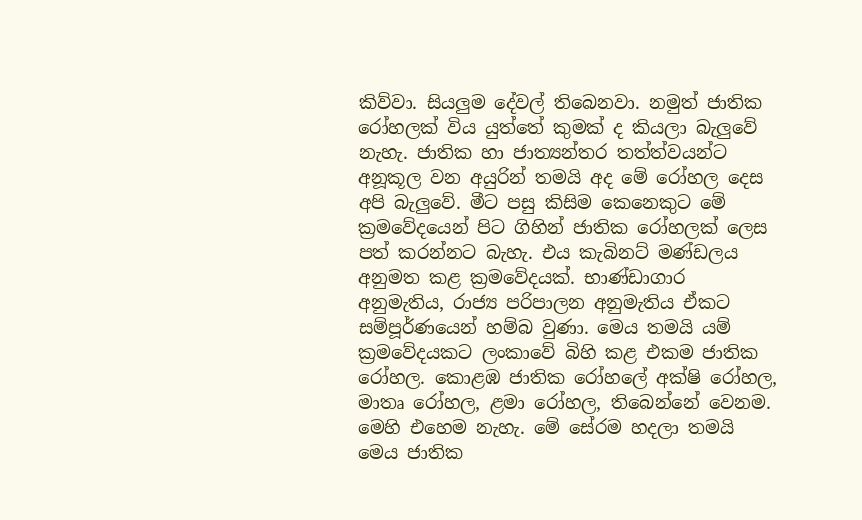කිව්වා. සියලුම දේවල් තිබෙනවා. නමුත් ජාතික රෝහලක් විය යුත්තේ කුමක් ද කියලා බැලුවේ නැහැ. ජාතික හා ජාත්‍යන්තර තත්ත්වයන්ට අනූකූල වන අයුරින් තමයි අද මේ රෝහල දෙස අපි බැලුවේ. මීට පසු කිසිම කෙනෙකුට මේ ක්‍රමවේදයෙන් පිට ගිහින් ජාතික රෝහලක් ලෙස පත් කරන්නට බැහැ. එය කැබිනට් මණ්ඩලය අනුමත කළ ක්‍රමවේදයක්. භාණ්ඩාගාර අනුමැතිය, රාජ්‍ය පරිපාලන අනුමැතිය ඒකට සම්පූර්ණයෙන් හම්බ වුණා. මෙය තමයි යම් ක්‍රමවේදයකට ලංකාවේ බිහි කළ එකම ජාතික රෝහල. කොළඹ ජාතික රෝහලේ අක්ෂි රෝහල, මාතෘ රෝහල, ළමා රෝහල, තිබෙන්නේ වෙනම. මෙහි එහෙම නැහැ. මේ සේරම හදලා තමයි මෙය ජාතික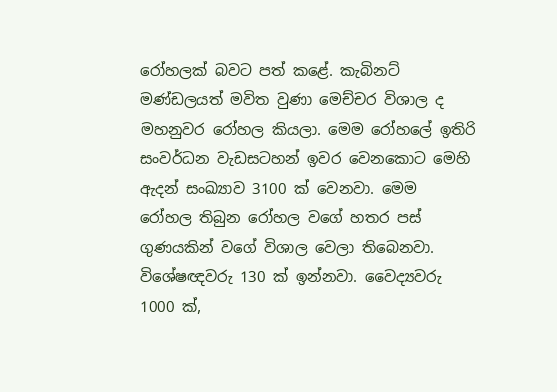රෝහලක් බවට පත් කළේ. කැබිනට් මණ්ඩලයත් මවිත වුණා මෙච්චර විශාල ද මහනුවර රෝහල කියලා. මෙම රෝහලේ ඉතිරි සංවර්ධන වැඩසටහන් ඉවර වෙනකොට මෙහි ඇදන් සංඛ්‍යාව 3100 ක් වෙනවා. මෙම රෝහල තිබුන රෝහල වගේ හතර පස් ගුණයකින් වගේ විශාල වෙලා තිබෙනවා. විශේෂඥවරු 130 ක් ඉන්නවා. වෛද්‍යවරු 1000 ක්,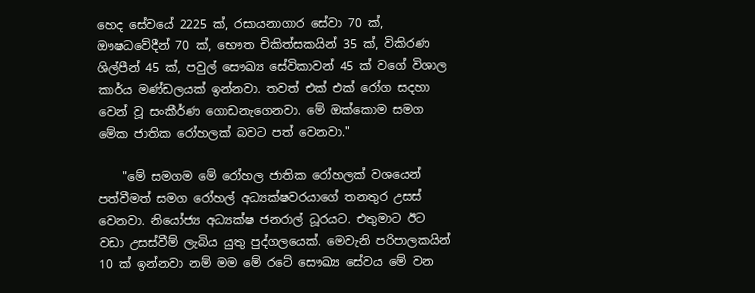හෙද සේවයේ 2225 ක්, රසායනාගාර සේවා 70 ක්, ඖෂධවේදීන් 70 ක්, භෞත චිකිත්සකයින් 35 ක්, විකිරණ ශිල්පීන් 45 ක්, පවුල් සෞඛ්‍ය සේවිකාවන් 45 ක් වගේ විශාල කාර්ය මණ්ඩලයක් ඉන්නවා. තවත් එක් එක් රෝග සදහා වෙන් වූ සංකීර්ණ ගොඩනැගෙනවා. මේ ඔක්කොම සමග මේක ජාතික රෝහලක් බවට පත් වෙනවා."

    "මේ සමගම මේ රෝහල ජාතික රෝහලක් වශයෙන් පත්වීමත් සමග රෝහල් අධ්‍යක්ෂවරයාගේ තනතුර උසස් වෙනවා. නියෝජ්‍ය අධ්‍යක්ෂ ජනරාල් ධූරයට. එතුමාට ඊට වඩා උසස්වීම් ලැබිය යුතු පුද්ගලයෙක්. මෙවැනි පරිපාලකයින් 10 ක් ඉන්නවා නම් මම මේ රටේ සෞඛ්‍ය සේවය මේ වන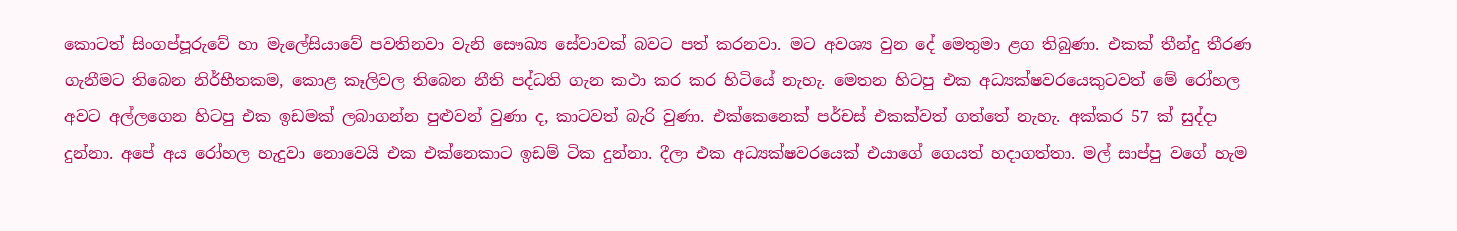කොටත් සිංගප්පූරුවේ හා මැලේසියාවේ පවතිනවා වැනි සෞඛ්‍ය සේවාවක් බවට පත් කරනවා. මට අවශ්‍ය වුන දේ මෙතුමා ළග තිබුණා. එකක් තීන්දු තීරණ ගැනීමට තිබෙන නිර්භීතකම, කොළ කෑලිවල තිබෙන නීති පද්ධති ගැන කථා කර කර හිටියේ නැහැ. මෙතන හිටපු එක අධ්‍යක්ෂවරයෙකුටවත් මේ රෝහල අවට අල්ලගෙන හිටපු එක ඉඩමක් ලබාගන්න පුළුවන් වුණා ද, කාටවත් බැරි වුණා. එක්කෙනෙක් පර්චස් එකක්වත් ගත්තේ නැහැ. අක්කර 57 ක් සුද්දා දුන්නා. අපේ අය රෝහල හැදුවා නොවෙයි එක එක්නෙකාට ඉඩම් ටික දුන්නා. දීලා එක අධ්‍යක්ෂවරයෙක් එයාගේ ගෙයත් හදාගත්තා. මල් සාප්පු වගේ හැම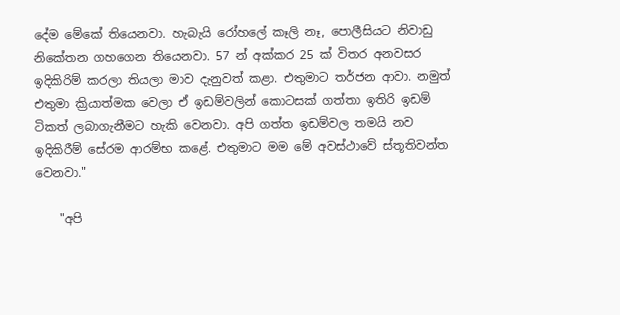දේම මේකේ තියෙනවා. හැබැයි රෝහලේ කෑලි නෑ, පොලීසියට නිවාඩු නිකේතන ගහගෙන තියෙනවා. 57 න් අක්කර 25 ක් විතර අනවසර ඉදිකිරිම් කරලා තියලා මාව දැනුවත් කළා. එතුමාට තර්ජන ආවා. නමුත් එතුමා ක්‍රියාත්මක වෙලා ඒ ඉඩම්වලින් කොටසක් ගත්තා ඉතිරි ඉඩම් ටිකත් ලබාගැනීමට හැකි වෙනවා. අපි ගත්ත ඉඩම්වල තමයි නව ඉදිකිරීම් සේරම ආරම්භ කළේ. එතුමාට මම මේ අවස්ථාවේ ස්තූතිවන්ත වෙනවා."

    "අපි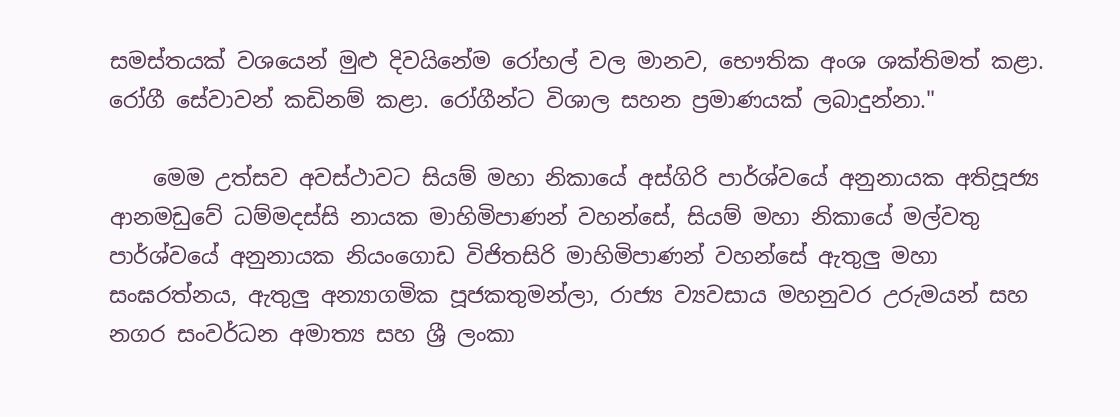සමස්තයක් වශයෙන් මුළු දිවයිනේම රෝහල් වල මානව, භෞතික අංශ ශක්තිමත් කළා. රෝගී සේවාවන් කඩිනම් කළා. රෝගීන්ට විශාල සහන ප්‍රමාණයක් ලබාදුන්නා."

    මෙම උත්සව අවස්ථාවට සියම් මහා නිකායේ අස්ගිරි පාර්ශ්වයේ අනුනායක අතිපූජ්‍ය ආනමඩුවේ ධම්මදස්සි නායක මාහිමිපාණන් වහන්සේ, සියම් මහා නිකායේ මල්වතු පාර්ශ්වයේ අනුනායක නියංගොඩ විජිතසිරි මාහිමිපාණන් වහන්සේ ඇතුලු මහා සංඝරත්නය, ඇතුලු අන්‍යාගමික පූජකතුමන්ලා, රාජ්‍ය ව්‍යවසාය මහනුවර උරුමයන් සහ නගර සංවර්ධන අමාත්‍ය සහ ශ්‍රී ලංකා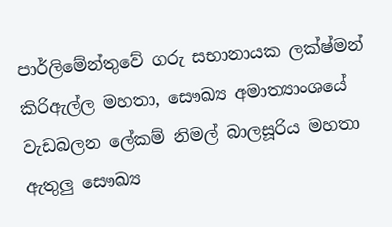පාර්ලිමේන්තුවේ ගරු සභානායක ලක්ෂ්මන් කිරිඇල්ල මහතා, සෞඛ්‍ය අමාත්‍යාංශයේ වැඩබලන ලේකම් නිමල් බාලසූරිය මහතා ඇතුලු සෞඛ්‍ය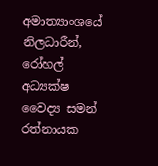අමාත්‍යාංශයේ නිලධාරීන්, රෝහල් අධ්‍යක්ෂ වෛද්‍ය සමන් රත්නායක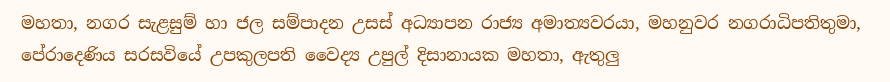මහතා, නගර සැළසුම් හා ජල සම්පාදන උසස් අධ්‍යාපන රාජ්‍ය අමාත්‍යවරයා, මහනුවර නගරාධිපතිතුමා, පේරාදෙණිය සරසවියේ උපකුලපති වෛද්‍ය උපුල් දිසානායක මහතා, ඇතුලු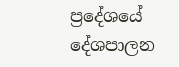ප්‍රදේශයේ දේශපාලන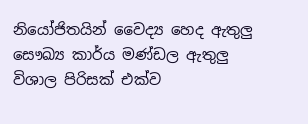නියෝජිතයින් වෛද්‍ය හෙද ඇතුලු සෞඛ්‍ය කාර්ය මණ්ඩල ඇතුලු විශාල පිරිසක් එක්ව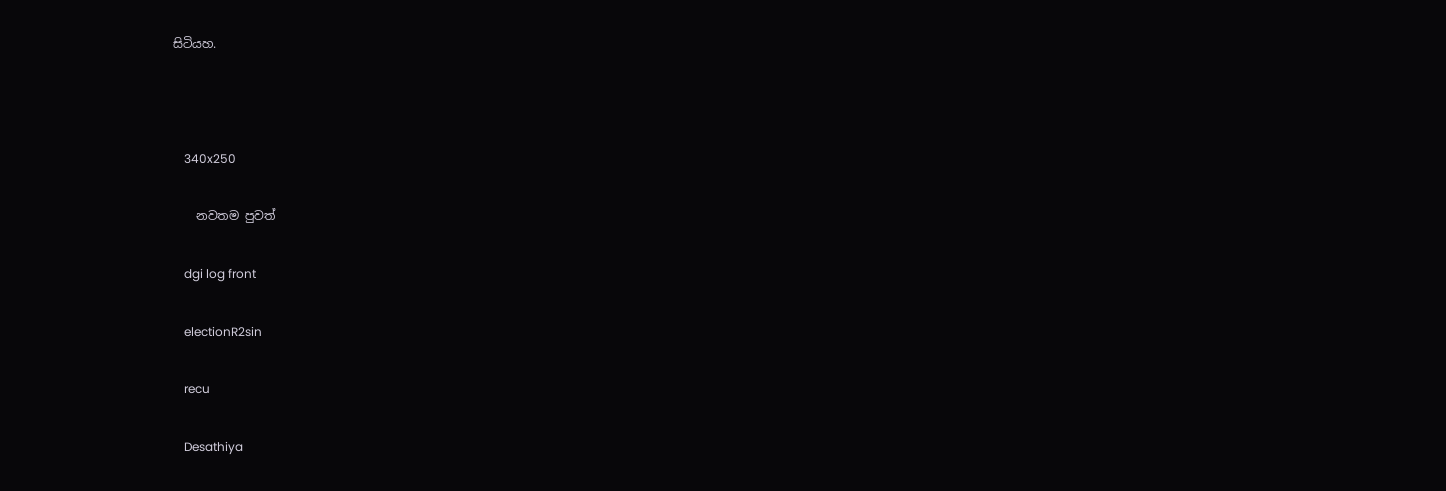සිටියහ.



    340x250

    නවතම පුවත්

    dgi log front

    electionR2sin

    recu

    Desathiya